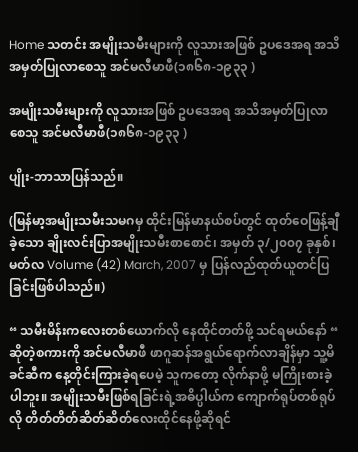Home သတင်း အမျိုးသမီးများကို လူသားအဖြစ် ဥပဒေအရ အသိအမှတ်ပြုလာစေသူ အင်မလီမာဖီ(၁၈၆၈-၁၉၃၃ )

အမျိုးသမီးများကို လူသားအဖြစ် ဥပဒေအရ အသိအမှတ်ပြုလာစေသူ အင်မလီမာဖီ(၁၈၆၈-၁၉၃၃ )

ပျိုး-ဘာသာပြန်သည်။

(မြန်မာ့အမျိုးသမီးသမဂမှ ထိုင်းမြန်မာနယ်စပ်တွင် ထုတ်ဝေဖြန့်ချီခဲ့သော ချိုးလင်းပြာအမျိုးသမီးစာစောင်၊ အမှတ် ၃/၂၀၀၇ ခုနှစ်၊ မတ်လ Volume (42) March, 2007 မှ ပြန်လည်ထုတ်ယူတင်ပြခြင်းဖြစ်ပါသည်။)

“ သမီးမိန်းကလေးတစ်ယောက်လို နေထိုင်တတ်ဖို့ သင်ရမယ်နော် “ ဆိုတဲ့စကားကို အင်မလီမာဖီ ဖာဂူဆန်အရွယ်ရောက်လာချိန်မှာ သူ့မိခင်ဆီက နေ့တိုင်းကြားခဲ့ရပေမဲ့ သူကတော့ လိုက်နာဖို့ မကြိုးစားခဲ့ပါဘူး။ အမျိုးသမီးဖြစ်ရခြင်းရဲ့အဓိပ္ပါယ်က ကျောက်ရုပ်တစ်ရုပ်လို တိတ်တိတ်ဆိတ်ဆိတ်လေးထိုင်နေဖို့ဆိုရင်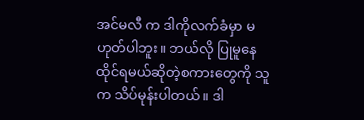အင်မလီ က ဒါကိုလက်ခံမှာ မဟုတ်ပါဘူး။ ဘယ်လို ပြုမူနေထိုင်ရမယ်ဆိုတဲ့စကားတွေကို သူက သိပ်မုန်းပါတယ်။ ဒါ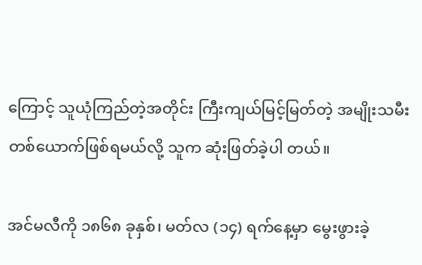ကြောင့် သူယုံကြည်တဲ့အတိုင်း ကြီးကျယ်မြင့်မြတ်တဲ့ အမျိုးသမီးတစ်ယောက်ဖြစ်ရမယ်လို့ သူက ဆုံးဖြတ်ခဲ့ပါ တယ်။

အင်မလီကို ၁၈၆၈ ခုနှစ်၊ မတ်လ (၁၄) ရက်နေ့မှာ မွေးဖွားခဲ့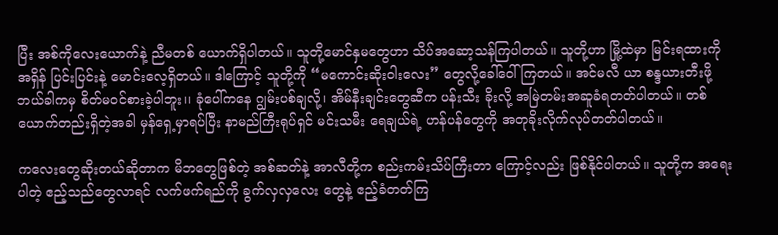ပြီး အစ်ကိုလေးယောက်နဲ့ ညီမတစ် ယောက်ရှိပါတယ်။ သူတို့မောင်နှမတွေဟာ သိပ်အဆော့သန်ကြပါတယ်။ သူတို့ဟာ မြို့ထဲမှာ မြင်းရထားကို အရှိန် ပြင်းပြင်းနဲ့ မောင်းလေ့ရှိတယ်။ ဒါကြောင့် သူတို့ကို “မကောင်းဆိုးဝါးလေး” တွေလို့ခေါ်ဝေါ်ကြတယ်။ အင်မလီ ယာ စန္ဒယားတီးဖို့ ဘယ်ခါကမှ စိတ်မဝင်စားခဲ့ပါဘူး၊၊ ခုံပေါ်ကနေ ဂျွမ်းပစ်ချလို့၊ အိမ်နီးချင်းတွေဆီက ပန်းသီး ခိုးလို့ အမြဲတမ်းအဆူခံရတတ်ပါတယ်။ တစ်ယောက်တည်းရှိတဲ့အခါ မှန်ရှေ့မှာရပ်ပြီး နာမည်ကြီးရုပ်ရှင် မင်းသမီး ရေချယ်ရဲ့ ဟန်ပန်တွေကို အတုခိုးလိုက်လုပ်တတ်ပါတယ်။

ကလေးတွေဆိုးတယ်ဆိုတာက မိဘတွေဖြစ်တဲ့ အစ်ဆတ်နဲ့ အာလီတို့က စည်းကမ်းသိပ်ကြီးတာ ကြောင့်လည်း ဖြစ်နိုင်ပါတယ်။ သူတို့က အရေးပါတဲ့ ဧည့်သည်တွေလာရင် လက်ဖက်ရည်ကို ခွက်လှလှလေး တွေနဲ့ ဧည့်ခံတတ်ကြ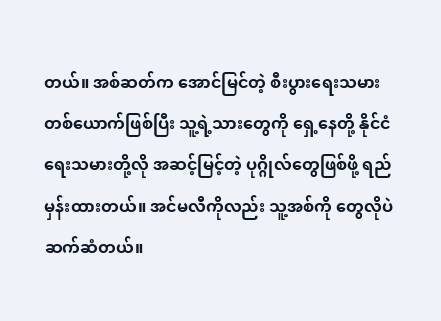တယ်။ အစ်ဆတ်က အောင်မြင်တဲ့ စီးပွားရေးသမားတစ်ယောက်ဖြစ်ပြီး သူ့ရဲ့သားတွေကို ရှေ့နေတို့ နိုင်ငံရေးသမားတို့လို အဆင့်မြင့်တဲ့ ပုဂ္ဂိုလ်တွေဖြစ်ဖို့ ရည်မှန်းထားတယ်။ အင်မလီကိုလည်း သူ့အစ်ကို တွေလိုပဲ ဆက်ဆံတယ်။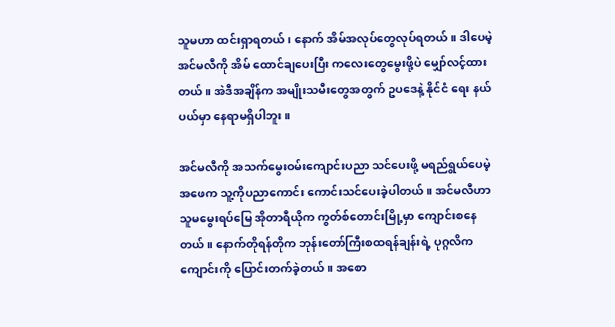သူမဟာ ထင်းရှာရတယ်၊ နောက် အိမ်အလုပ်တွေလုပ်ရတယ်။ ဒါပေမဲ့ အင်မလီကို အိမ် ထောင်ချပေးပြီး ကလေးတွေမွေးဖို့ပဲ မျှော်လင့်ထားတယ်။ အဲဒီအချိန်က အမျိုးသမီးတွေအတွက် ဥပဒေနဲ့ နိုင်ငံ ရေး နယ်ပယ်မှာ နေရာမရှိပါဘူး။

အင်မလီကို အသက်မွေးဝမ်းကျောင်းပညာ သင်ပေးဖို့ မရည်ရွယ်ပေမဲ့ အဖေက သူ့ကိုပညာကောင်း ကောင်းသင်ပေးခဲ့ပါတယ်။ အင်မလီဟာ သူမမွေးရပ်မြေ အိုတာရီယိုက ကွတ်စ်တောင်းမြို့မှာ ကျောင်းစနေတယ်။ နောက်တိုရန်တိုက ဘုန်းတော်ကြီးစထရန်ချန်းရဲ့ ပုဂ္ဂလိကကျောင်းကို ပြောင်းတက်ခဲ့တယ်။ အစော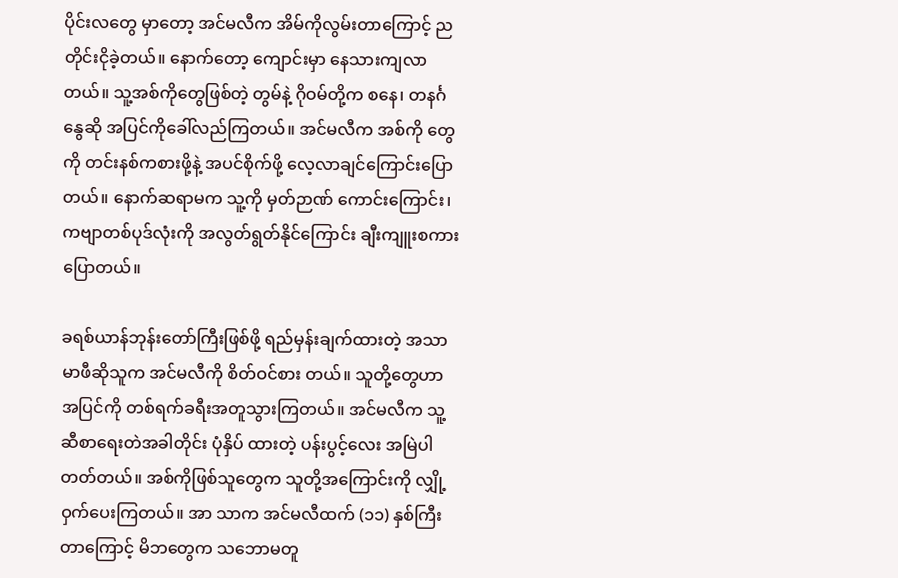ပိုင်းလတွေ မှာတော့ အင်မလီက အိမ်ကိုလွမ်းတာကြောင့် ညတိုင်းငိုခဲ့တယ်။ နောက်တော့ ကျောင်းမှာ နေသားကျလာတယ်။ သူ့အစ်ကိုတွေဖြစ်တဲ့ တွမ်နဲ့ ဂိုဝမ်တို့က စနေ၊ တနင်္ဂနွေဆို အပြင်ကိုခေါ်လည်ကြတယ်။ အင်မလီက အစ်ကို တွေကို တင်းနစ်ကစားဖို့နဲ့ အပင်စိုက်ဖို့ လေ့လာချင်ကြောင်းပြောတယ်။ နောက်ဆရာမက သူ့ကို မှတ်ဉာဏ် ကောင်းကြောင်း၊ ကဗျာတစ်ပုဒ်လုံးကို အလွတ်ရွတ်နိုင်ကြောင်း ချီးကျူးစကားပြောတယ်။

ခရစ်ယာန်ဘုန်းတော်ကြီးဖြစ်ဖို့ ရည်မှန်းချက်ထားတဲ့ အသာမာဖီဆိုသူက အင်မလီကို စိတ်ဝင်စား တယ်။ သူတို့တွေဟာ အပြင်ကို တစ်ရက်ခရီးအတူသွားကြတယ်။ အင်မလီက သူ့ဆီစာရေးတဲအခါတိုင်း ပုံနှိပ် ထားတဲ့ ပန်းပွင့်လေး အမြဲပါတတ်တယ်။ အစ်ကိုဖြစ်သူတွေက သူတို့အကြောင်းကို လျှို့ဝှက်ပေးကြတယ်။ အာ သာက အင်မလီထက် (၁၁) နှစ်ကြီးတာကြောင့် မိဘတွေက သဘောမတူ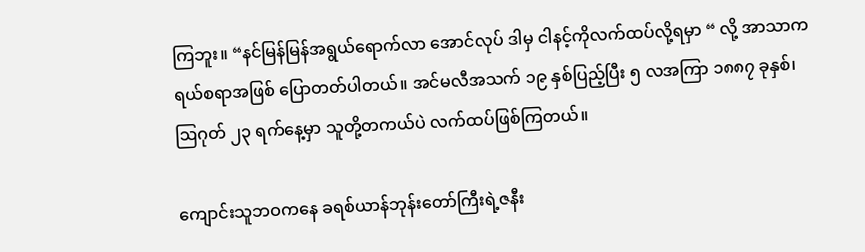ကြဘူး။ “နင်မြန်မြန်အရွယ်ရောက်လာ အောင်လုပ် ဒါမှ ငါနင့်ကိုလက်ထပ်လို့ရမှာ “ လို့ အာသာက ရယ်စရာအဖြစ် ပြောတတ်ပါတယ်။ အင်မလီအသက် ၁၉ နှစ်ပြည့်ပြီး ၅ လအကြာ ၁၈၈၇ ခုနှစ်၊ ဩဂုတ် ၂၃ ရက်နေ့မှာ သူတို့တကယ်ပဲ လက်ထပ်ဖြစ်ကြတယ်။

ကျောင်းသူဘဝကနေ ခရစ်ယာန်ဘုန်းတော်ကြီးရဲ့ဇနီး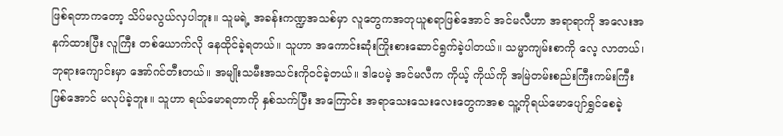ဖြစ်ရတာကတော့ သိပ်မလွယ်လှပါဘူး။ သူမရဲ့ အခန်းကဏ္ဍအသစ်မှာ လူတွေကအတုယူစရာဖြစ်အောင် အင်မလီဟာ အရာရာကို အလေးအနက်ထားပြီး လူကြီး တစ်ယောက်လို နေထိုင်ခဲ့ရတယ်။ သူဟာ အကောင်းဆုံးကြိုးစားဆောင်ရွက်ခဲ့ပါတယ်။ သမ္မာကျမ်းစာကို လေ့ လာတယ်၊ ဘုရားကျောင်းမှာ အော်ဂင်တီးတယ်။ အမျိုးသမီးအသင်းကိုဝင်ခဲ့တယ်။ ဒါပေမဲ့ အင်မလီက ကိုယ့် ကိုယ်ကို အမြဲတမ်းစည်းကြီးကမ်းကြီးဖြစ်အောင် မလုပ်ခဲ့ဘူး။ သူဟာ ရယ်မောရတာကို နှစ်သက်ပြီး အကြောင်း အရာသေးသေးလေးတွေကအစ သူ့ကိုရယ်မောပျော်ရွှင်စေခဲ့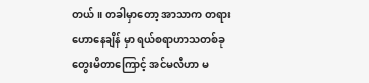တယ်။ တခါမှာတော့ အာသာက တရားဟောနေချိန် မှာ ရယ်စရာဟာသတစ်ခု တွေးမိတာကြောင့် အင်မလီဟာ မ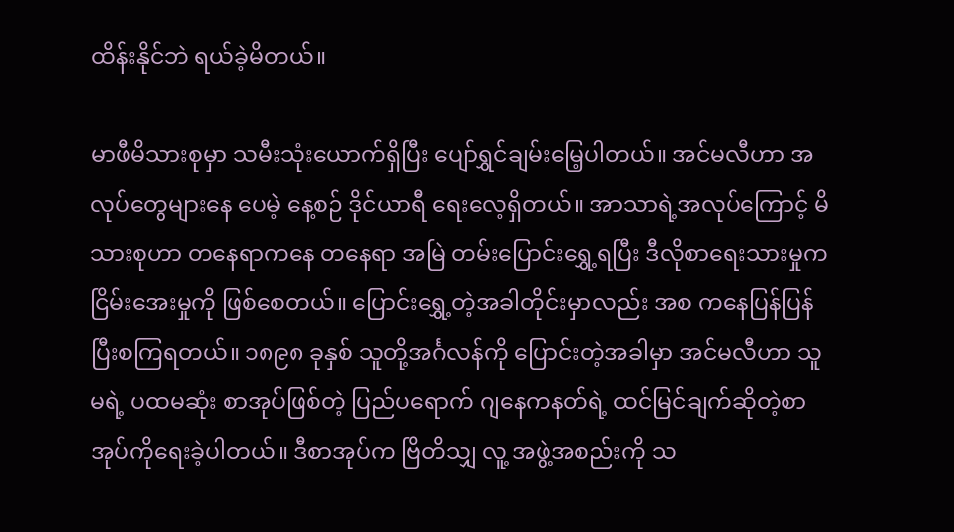ထိန်းနိုင်ဘဲ ရယ်ခဲ့မိတယ်။

မာဖီမိသားစုမှာ သမီးသုံးယောက်ရှိပြီး ပျော်ရွှင်ချမ်းမြေ့ပါတယ်။ အင်မလီဟာ အလုပ်တွေများနေ ပေမဲ့ နေ့စဉ် ဒိုင်ယာရီ ရေးလေ့ရှိတယ်။ အာသာရဲ့အလုပ်ကြောင့် မိသားစုဟာ တနေရာကနေ တနေရာ အမြဲ တမ်းပြောင်းရွှေ့ရပြီး ဒီလိုစာရေးသားမှုက ငြိမ်းအေးမှုကို ဖြစ်စေတယ်။ ပြောင်းရွှေ့တဲ့အခါတိုင်းမှာလည်း အစ ကနေပြန်ပြန်ပြီးစကြရတယ်။ ၁၈၉၈ ခုနှစ် သူတို့အင်္ဂလန်ကို ပြောင်းတဲ့အခါမှာ အင်မလီဟာ သူမရဲ့ ပထမဆုံး စာအုပ်ဖြစ်တဲ့ ပြည်ပရောက် ဂျနေကနတ်ရဲ့ ထင်မြင်ချက်ဆိုတဲ့စာအုပ်ကိုရေးခဲ့ပါတယ်။ ဒီစာအုပ်က ဗြိတိသျှ လူ့ အဖွဲ့အစည်းကို သ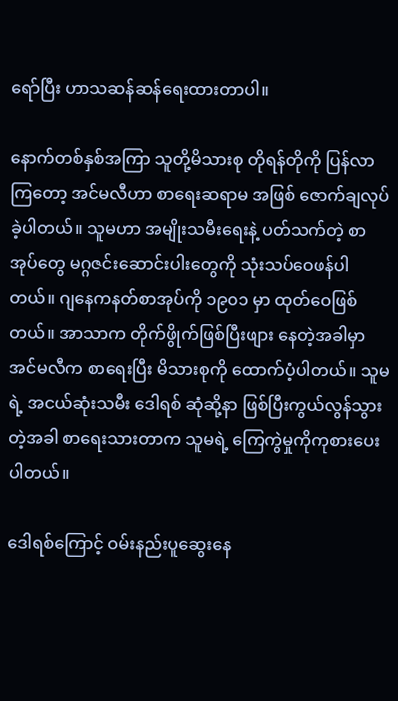ရော်ပြီး ဟာသဆန်ဆန်ရေးထားတာပါ။

နောက်တစ်နှစ်အကြာ သူတို့မိသားစု တိုရန်တိုကို ပြန်လာကြတော့ အင်မလီဟာ စာရေးဆရာမ အဖြစ် ဇောက်ချလုပ်ခဲ့ပါတယ်။ သူမဟာ အမျိုးသမီးရေးနဲ့ ပတ်သက်တဲ့ စာအုပ်တွေ မဂ္ဂဇင်းဆောင်းပါးတွေကို သုံးသပ်ဝေဖန်ပါတယ်။ ဂျနေကနတ်စာအုပ်ကို ၁၉၀၁ မှာ ထုတ်ဝေဖြစ်တယ်။ အာသာက တိုက်ဖွိုက်ဖြစ်ပြီးဖျား နေတဲ့အခါမှာ အင်မလီက စာရေးပြီး မိသားစုကို ထောက်ပံ့ပါတယ်။ သူမရဲ့ အငယ်ဆုံးသမီး ဒေါရစ် ဆုံဆို့နာ ဖြစ်ပြီးကွယ်လွန်သွားတဲ့အခါ စာရေးသားတာက သူမရဲ့ ကြေကွဲမှုကိုကုစားပေးပါတယ်။

ဒေါရစ်ကြောင့် ဝမ်းနည်းပူဆွေးနေ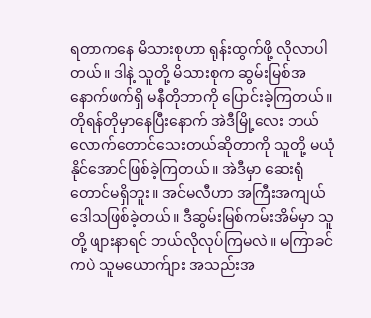ရတာကနေ မိသားစုဟာ ရုန်းထွက်ဖို့ လိုလာပါတယ်။ ဒါနဲ့ သူတို့ မိသားစုက ဆွမ်းမြစ်အနောက်ဖက်ရှိ မနီတိုဘာကို ပြောင်းခဲ့ကြတယ်။ တိုရန်တိုမှာနေပြီးနောက် အဲဒီမြို့လေး ဘယ်လောက်တောင်သေးတယ်ဆိုတာကို သူတို့ မယုံနိုင်အောင်ဖြစ်ခဲ့ကြတယ်။ အဲဒီမှာ ဆေးရုံတောင်မရှိဘူး။ အင်မလီဟာ အကြီးအကျယ် ဒေါသဖြစ်ခဲ့တယ်။ ဒီဆွမ်းမြစ်ကမ်းအိမ်မှာ သူတို့ ဖျားနာရင် ဘယ်လိုလုပ်ကြမလဲ။ မကြာခင်ကပဲ သူမယောက်ျား အသည်းအ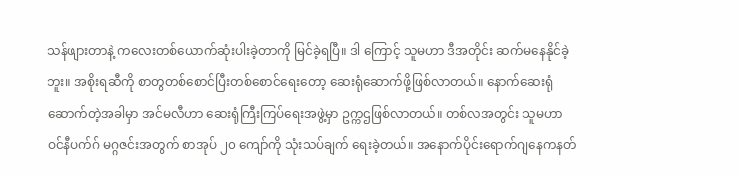သန်ဖျားတာနဲ့ ကလေးတစ်ယောက်ဆုံးပါးခဲ့တာကို မြင်ခဲ့ရပြီ။ ဒါ ကြောင့် သူမဟာ ဒီအတိုင်း ဆက်မနေနိုင်ခဲ့ဘူး။ အစိုးရဆီကို စာတွတစ်စောင်ပြီးတစ်စောင်ရေးတော့ ဆေးရုံဆောက်ဖို့ဖြစ်လာတယ်။ နောက်ဆေးရုံဆောက်တဲ့အခါမှာ အင်မလီဟာ ဆေးရုံကြီးကြပ်ရေးအဖွဲ့မှာ ဥက္ကဌဖြစ်လာတယ်။ တစ်လအတွင်း သူမဟာ ဝင်နီပက်ဂ် မဂ္ဂဇင်းအတွက် စာအုပ် ၂၀ ကျော်ကို သုံးသပ်ချက် ရေးခဲ့တယ်။ အနောက်ပိုင်းရောက်ဂျနေကနတ်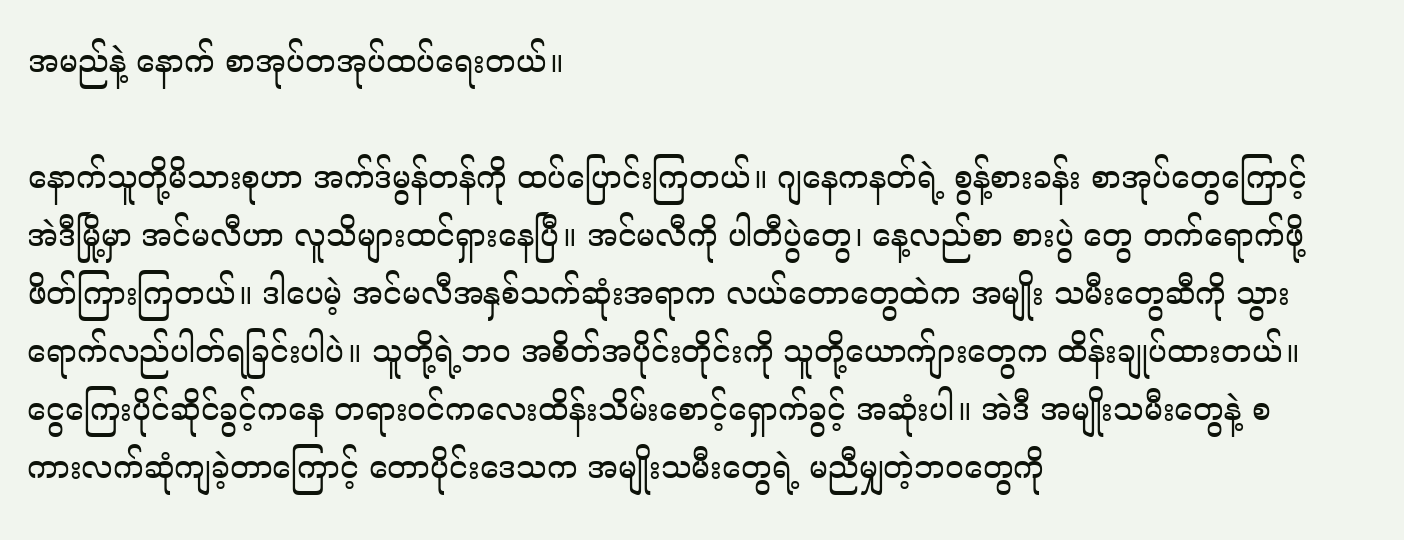အမည်နဲ့ နောက် စာအုပ်တအုပ်ထပ်ရေးတယ်။

နောက်သူတို့မိသားစုဟာ အက်ဒ်မွန်တန်ကို ထပ်ပြောင်းကြတယ်။ ဂျနေကနတ်ရဲ့ စွန့်စားခန်း စာအုပ်တွေကြောင့် အဲဒီမြို့မှာ အင်မလီဟာ လူသိများထင်ရှားနေပြီ။ အင်မလီကို ပါတီပွဲတွေ၊ နေ့လည်စာ စားပွဲ တွေ တက်ရောက်ဖို့ ဖိတ်ကြားကြတယ်။ ဒါပေမဲ့ အင်မလီအနှစ်သက်ဆုံးအရာက လယ်တောတွေထဲက အမျိုး သမီးတွေဆီကို သွားရောက်လည်ပါတ်ရခြင်းပါပဲ။ သူတို့ရဲ့ဘဝ အစိတ်အပိုင်းတိုင်းကို သူတို့ယောက်ျားတွေက ထိန်းချုပ်ထားတယ်။ ငွေကြေးပိုင်ဆိုင်ခွင့်ကနေ တရားဝင်ကလေးထိန်းသိမ်းစောင့်ရှောက်ခွင့် အဆုံးပါ။ အဲဒီ အမျိုးသမီးတွေနဲ့ စကားလက်ဆုံကျခဲ့တာကြောင့် တောပိုင်းဒေသက အမျိုးသမီးတွေရဲ့ မညီမျှတဲ့ဘဝတွေကို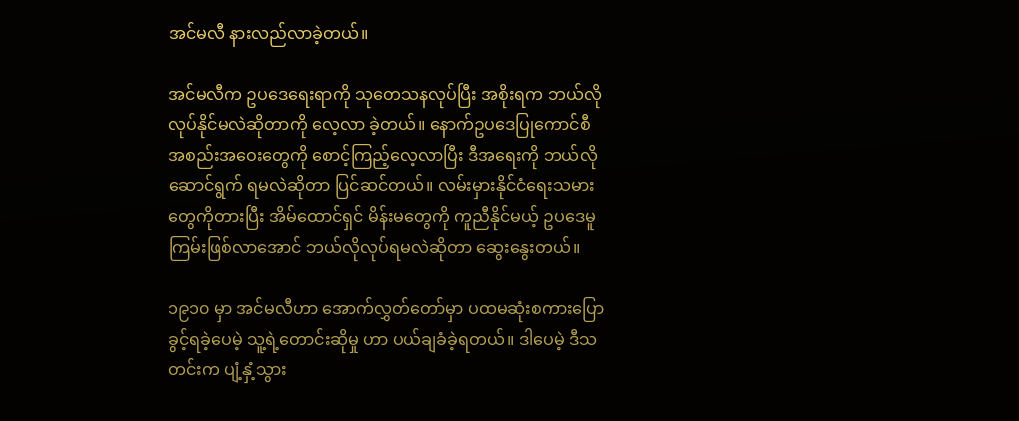အင်မလီ နားလည်လာခဲ့တယ်။

အင်မလီက ဥပဒေရေးရာကို သုတေသနလုပ်ပြီး အစိုးရက ဘယ်လိုလုပ်နိုင်မလဲဆိုတာကို လေ့လာ ခဲ့တယ်။ နောက်ဥပဒေပြုကောင်စီ အစည်းအဝေးတွေကို စောင့်ကြည့်လေ့လာပြီး ဒီအရေးကို ဘယ်လိုဆောင်ရွက် ရမလဲဆိုတာ ပြင်ဆင်တယ်။ လမ်းမှားနိုင်ငံရေးသမားတွေကိုတားပြီး အိမ်ထောင်ရှင် မိန်းမတွေကို ကူညီနိုင်မယ့် ဥပဒေမူကြမ်းဖြစ်လာအောင် ဘယ်လိုလုပ်ရမလဲဆိုတာ ဆွေးနွေးတယ်။

၁၉၁၀ မှာ အင်မလီဟာ အောက်လွှတ်တော်မှာ ပထမဆုံးစကားပြောခွင့်ရခဲ့ပေမဲ့ သူ့ရဲ့တောင်းဆိုမှု ဟာ ပယ်ချခံခဲ့ရတယ်။ ဒါပေမဲ့ ဒီသတင်းက ပျံ့နှံ့သွား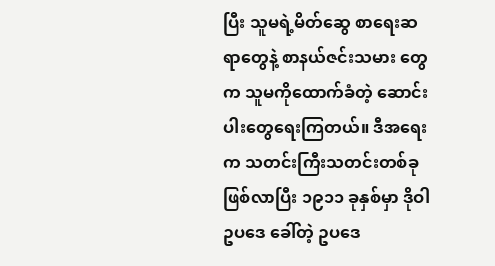ပြီး သူမရဲ့မိတ်ဆွေ စာရေးဆရာတွေနဲ့ စာနယ်ဇင်းသမား တွေက သူမကိုထောက်ခံတဲ့ ဆောင်းပါးတွေရေးကြတယ်။ ဒီအရေးက သတင်းကြီးသတင်းတစ်ခုဖြစ်လာပြီး ၁၉၁၁ ခုနှစ်မှာ ဒိုဝါဥပဒေ ခေါ်တဲ့ ဥပဒေ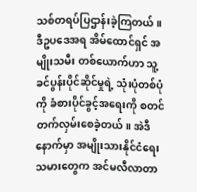သစ်တရပ်ပြဌာန်းခဲ့ကြတယ်။ ဒီဥပဒေအရ အိမ်ထောင်ရှင် အမျိုးသမီး တစ်ယောက်ဟာ သူ့ခင်ပွန်းပိုင်ဆိုင်မှုရဲ့ သုံးပုံတစ်ပုံကို ခံစားပိုင်ခွင့်အရေးကို စတင်တက်လှမ်းစေခဲ့တယ်။ အဲဒီ နောက်မှာ အမျိုးသားနိုင်ငံရေးသမားတွေက အင်မလီလာတာ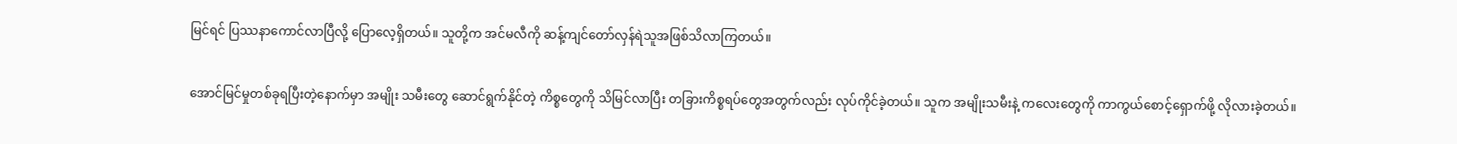မြင်ရင် ပြဿနာကောင်လာပြီလို့ ပြောလေ့ရှိတယ်။ သူတို့က အင်မလီကို ဆန့်ကျင်တော်လှန်ရဲသူအဖြစ်သိလာကြတယ်။

အောင်မြင်မှုတစ်ခုရပြီးတဲ့နောက်မှာ အမျိုး သမီးတွေ ဆောင်ရွက်နိုင်တဲ့ ကိစ္စတွေကို သိမြင်လာပြီး တခြားကိစ္စရပ်တွေအတွက်လည်း လုပ်ကိုင်ခဲ့တယ်။ သူက အမျိုးသမီးနဲ့ ကလေးတွေကို ကာကွယ်စောင့်ရှောက်ဖို့ လိုလားခဲ့တယ်။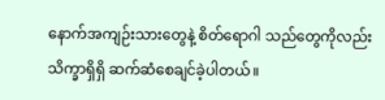နောက်အကျဉ်းသားတွေနဲ့ စိတ်ရောဂါ သည်တွေကိုလည်း သိက္ခာရှိရှိ ဆက်ဆံစေချင်ခဲ့ပါတယ်။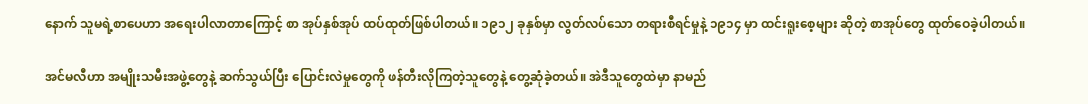နောက် သူမရဲ့စာပေဟာ အရေးပါလာတာကြောင့် စာ အုပ်နှစ်အုပ် ထပ်ထုတ်ဖြစ်ပါတယ်။ ၁၉၁၂ ခုနှစ်မှာ လွတ်လပ်သော တရားစီရင်မှုနဲ့ ၁၉၁၄ မှာ ထင်းရူးစေ့များ ဆိုတဲ့ စာအုပ်တွေ ထုတ်ဝေခဲ့ပါတယ်။

အင်မလီဟာ အမျိုးသမီးအဖွဲ့တွေနဲ့ ဆက်သွယ်ပြီး ပြောင်းလဲမှုတွေကို ဖန်တီးလိုကြတဲ့သူတွေနဲ့ တွေ့ဆုံခဲ့တယ်။ အဲဒီသူတွေထဲမှာ နာမည်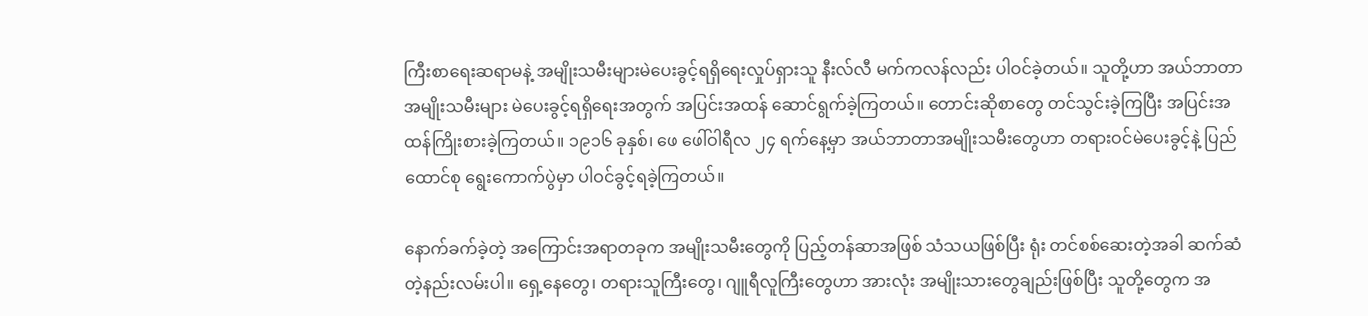ကြီးစာရေးဆရာမနဲ့ အမျိုးသမီးများမဲပေးခွင့်ရရှိရေးလှုပ်ရှားသူ နီးလ်လီ မက်ကလန်လည်း ပါဝင်ခဲ့တယ်။ သူတို့ဟာ အယ်ဘာတာအမျိုးသမီးများ မဲပေးခွင့်ရရှိရေးအတွက် အပြင်းအထန် ဆောင်ရွက်ခဲ့ကြတယ်။ တောင်းဆိုစာတွေ တင်သွင်းခဲ့ကြပြီး အပြင်းအထန်ကြိုးစားခဲ့ကြတယ်။ ၁၉၁၆ ခုနှစ်၊ ဖေ ဖေါ်ဝါရီလ ၂၄ ရက်နေ့မှာ အယ်ဘာတာအမျိုးသမီးတွေဟာ တရားဝင်မဲပေးခွင့်နဲ့ ပြည်ထောင်စု ရွေးကောက်ပွဲမှာ ပါဝင်ခွင့်ရခဲ့ကြတယ်။

နောက်ခက်ခဲ့တဲ့ အကြောင်းအရာတခုက အမျိုးသမီးတွေကို ပြည့်တန်ဆာအဖြစ် သံသယဖြစ်ပြီး ရုံး တင်စစ်ဆေးတဲ့အခါ ဆက်ဆံတဲ့နည်းလမ်းပါ။ ရှေ့နေတွေ၊ တရားသူကြီးတွေ၊ ဂျူရီလူကြီးတွေဟာ အားလုံး အမျိုးသားတွေချည်းဖြစ်ပြီး သူတို့တွေက အ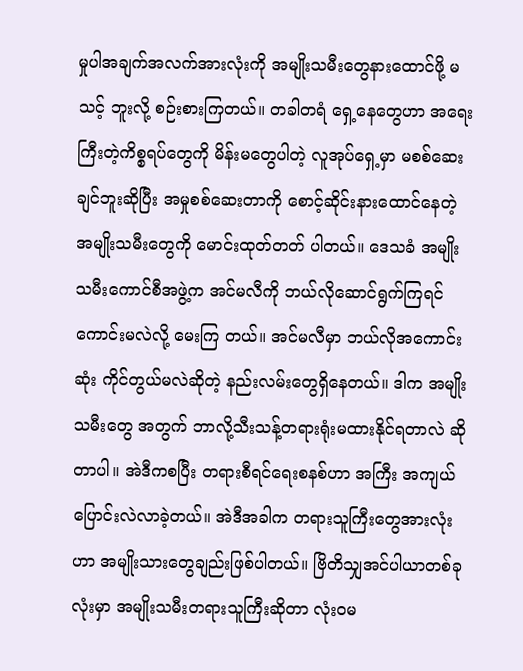မှုပါအချက်အလက်အားလုံးကို အမျိုးသမီးတွေနားထောင်ဖို့ မသင့် ဘူးလို့ စဉ်းစားကြတယ်။ တခါတရံ ရှေ့နေတွေဟာ အရေးကြီးတဲ့ကိစ္စရပ်တွေကို မိန်းမတွေပါတဲ့ လူအုပ်ရှေ့မှာ မစစ်ဆေးချင်ဘူးဆိုပြီး အမှုစစ်ဆေးတာကို စောင့်ဆိုင်းနားထောင်နေတဲ့ အမျိုးသမီးတွေကို မောင်းထုတ်တတ် ပါတယ်။ ဒေသခံ အမျိုးသမီးကောင်စီအဖွဲ့က အင်မလီကို ဘယ်လိုဆောင်ရွက်ကြရင်ကောင်းမလဲလို့ မေးကြ တယ်။ အင်မလီမှာ ဘယ်လိုအကောင်းဆုံး ကိုင်တွယ်မလဲဆိုတဲ့ နည်းလမ်းတွေရှိနေတယ်။ ဒါက အမျိုးသမီးတွေ အတွက် ဘာလို့သီးသန့်တရားရုံးမထားနိုင်ရတာလဲ ဆိုတာပါ။ အဲဒီကစပြီး တရားစီရင်ရေးစနစ်ဟာ အကြီး အကျယ် ပြောင်းလဲလာခဲ့တယ်။ အဲဒီအခါက တရားသူကြီးတွေအားလုံးဟာ အမျိုးသားတွေချည်းဖြစ်ပါတယ်။ ဗြိတိသျှအင်ပါယာတစ်ခုလုံးမှာ အမျိုးသမီးတရားသူကြီးဆိုတာ လုံးဝမ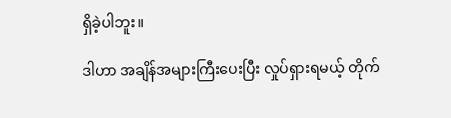ရှိခဲ့ပါဘူး။

ဒါဟာ အချိန်အများကြီးပေးပြီး လှုပ်ရှားရမယ့် တိုက်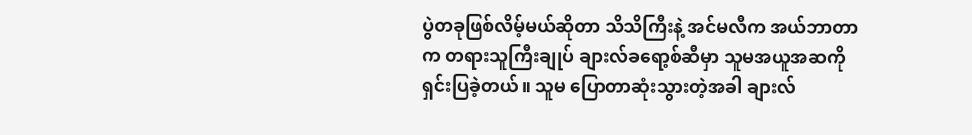ပွဲတခုဖြစ်လိမ့်မယ်ဆိုတာ သိသိကြီးနဲ့ အင်မလီက အယ်ဘာတာက တရားသူကြီးချုပ် ချားလ်ခရော့စ်ဆီမှာ သူမအယူအဆကို ရှင်းပြခဲ့တယ်။ သူမ ပြောတာဆုံးသွားတဲ့အခါ ချားလ်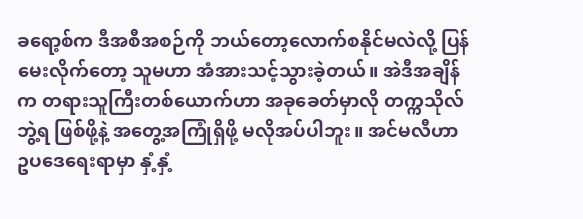ခရော့စ်က ဒီအစီအစဉ်ကို ဘယ်တော့လောက်စနိုင်မလဲလို့ ပြန်မေးလိုက်တော့ သူမဟာ အံအားသင့်သွားခဲ့တယ်။ အဲဒီအချိန်က တရားသူကြီးတစ်ယောက်ဟာ အခုခေတ်မှာလို တက္ကသိုလ်ဘွဲ့ရ ဖြစ်ဖို့နဲ့ အတွေ့အကြုံရှိဖို့ မလိုအပ်ပါဘူး။ အင်မလီဟာ ဥပဒေရေးရာမှာ နှံ့နှံ့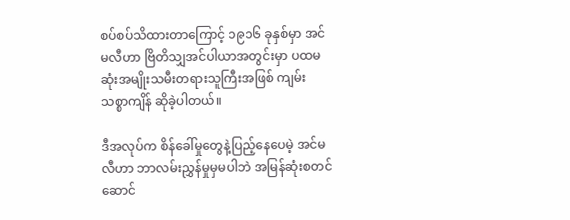စပ်စပ်သိထားတာကြောင့် ၁၉၁၆ ခုနှစ်မှာ အင်မလီဟာ ဗြိတိသျှအင်ပါယာအတွင်းမှာ ပထမဆုံးအမျိုးသမီးတရားသူကြီးအဖြစ် ကျမ်းသစ္စာကျိန် ဆိုခဲ့ပါတယ်။

ဒီအလုပ်က စိန်ခေါ်မှုတွေနဲ့ပြည့်နေပေမဲ့ အင်မလီဟာ ဘာလမ်းညွှန်မှုမှမပါဘဲ အမြန်ဆုံးစတင် ဆောင်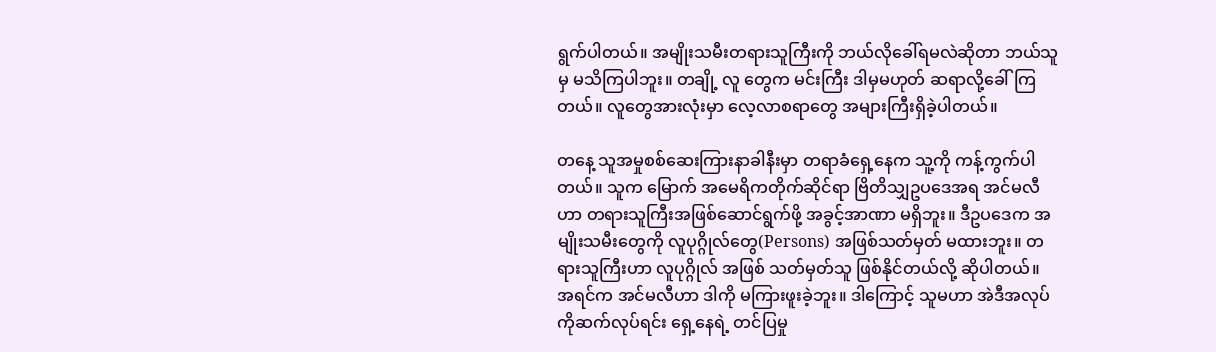ရွက်ပါတယ်။ အမျိုးသမီးတရားသူကြီးကို ဘယ်လိုခေါ်ရမလဲဆိုတာ ဘယ်သူမှ မသိကြပါဘူး။ တချို့ လူ တွေက မင်းကြီး ဒါမှမဟုတ် ဆရာလို့ခေါ်ကြတယ်။ လူတွေအားလုံးမှာ လေ့လာစရာတွေ အများကြီးရှိခဲ့ပါတယ်။

တနေ့ သူအမှုစစ်ဆေးကြားနာခါနီးမှာ တရာခံရှေ့နေက သူ့ကို ကန့်ကွက်ပါတယ်။ သူက မြောက် အမေရိကတိုက်ဆိုင်ရာ ဗြိတိသျှဥပဒေအရ အင်မလီဟာ တရားသူကြီးအဖြစ်ဆောင်ရွက်ဖို့ အခွင့်အာဏာ မရှိဘူး။ ဒီဥပဒေက အမျိုးသမီးတွေကို လူပုဂ္ဂိုလ်တွေ(Persons) အဖြစ်သတ်မှတ် မထားဘူး။ တရားသူကြီးဟာ လူပုဂ္ဂိုလ် အဖြစ် သတ်မှတ်သူ ဖြစ်နိုင်တယ်လို့ ဆိုပါတယ်။ အရင်က အင်မလီဟာ ဒါကို မကြားဖူးခဲ့ဘူး။ ဒါကြောင့် သူမဟာ အဲဒီအလုပ်ကိုဆက်လုပ်ရင်း ရှေ့နေရဲ့ တင်ပြမှု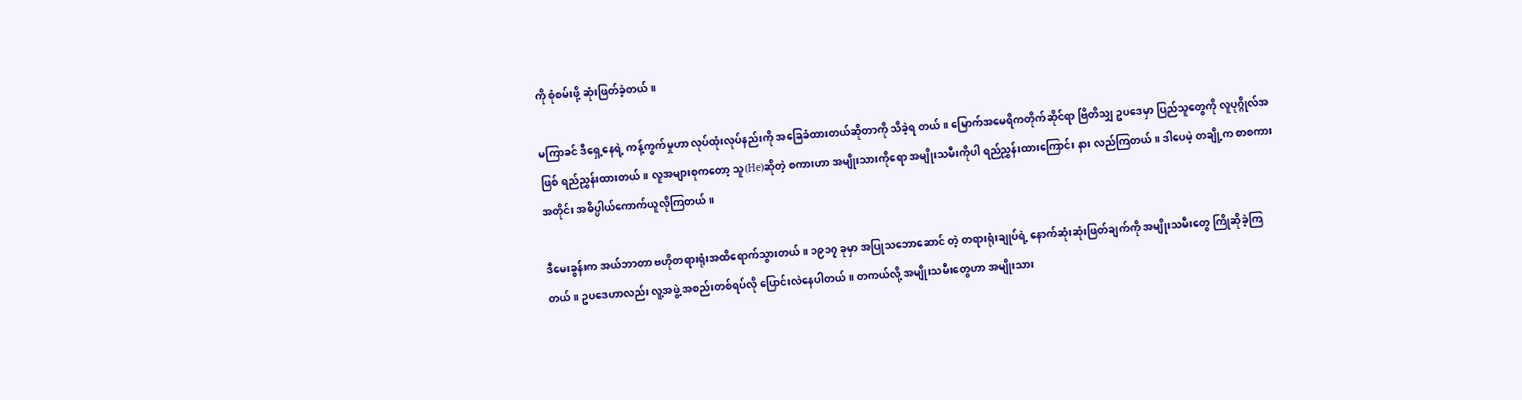ကို စုံစမ်းဖို့ ဆုံးဖြတ်ခဲ့တယ်။

မကြာခင် ဒီရှေ့နေရဲ့ ကန့်ကွက်မှုဟာ လုပ်ထုံးလုပ်နည်းကို အခြေခံထားတယ်ဆိုတာကို သိခဲ့ရ တယ်။ မြောက်အမေရိကတိုက်ဆိုင်ရာ ဗြိတိသျှ ဥပဒေမှာ ပြည်သူတွေကို လူပုဂ္ဂိုလ်အဖြစ် ရည်ညွှန်းထားတယ်။ လူအများစုကတော့ သူ(He)ဆိုတဲ့ စကားဟာ အမျိုးသားကိုရော အမျိုးသမီးကိုပါ ရည်ညွှန်းထားကြောင်း နား လည်ကြတယ်။ ဒါပေမဲ့ တချို့က စာစကားအတိုင်း အဓိပ္ပါယ်ကောက်ယူလိုကြတယ်။

ဒီမေးခွန်းက အယ်ဘာတာ ဗဟိုတရားရုံးအထိရောက်သွားတယ်။ ၁၉၁၇ ခုမှာ အပြုသဘောဆောင် တဲ့ တရားရုံးချုပ်ရဲ့ နောက်ဆုံးဆုံးဖြတ်ချက်ကို အမျိုးသမီးတွေ ကြိုဆိုခဲ့ကြတယ်။ ဥပဒေဟာလည်း လူ့အဖွဲ့ အစည်းတစ်ရပ်လို ပြောင်းလဲနေပါတယ်။ တကယ်လို့ အမျိုးသမီးတွေဟာ အမျိုးသား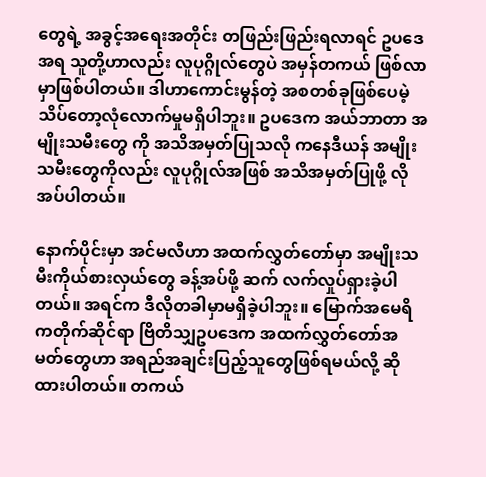တွေရဲ့ အခွင့်အရေးအတိုင်း တဖြည်းဖြည်းရလာရင် ဥပဒေအရ သူတို့ဟာလည်း လူပုဂ္ဂိုလ်တွေပဲ အမှန်တကယ် ဖြစ်လာမှာဖြစ်ပါတယ်။ ဒါဟာကောင်းမွန်တဲ့ အစတစ်ခုဖြစ်ပေမဲ့ သိပ်တော့လုံလောက်မှုမရှိပါဘူး။ ဥပဒေက အယ်ဘာတာ အမျိုးသမီးတွေ ကို အသိအမှတ်ပြုသလို ကနေဒီယန် အမျိုးသမီးတွေကိုလည်း လူပုဂ္ဂိုလ်အဖြစ် အသိအမှတ်ပြုဖို့ လိုအပ်ပါတယ်။

နောက်ပိုင်းမှာ အင်မလီဟာ အထက်လွှတ်တော်မှာ အမျိုးသမီးကိုယ်စားလှယ်တွေ ခန့်အပ်ဖို့ ဆက် လက်လှုပ်ရှားခဲ့ပါတယ်။ အရင်က ဒီလိုတခါမှာမရှိခဲ့ပါဘူး။ မြောက်အမေရိကတိုက်ဆိုင်ရာ ဗြိတိသျှဥပဒေက အထက်လွှတ်တော်အမတ်တွေဟာ အရည်အချင်းပြည့်သူတွေဖြစ်ရမယ်လို့ ဆိုထားပါတယ်။ တကယ်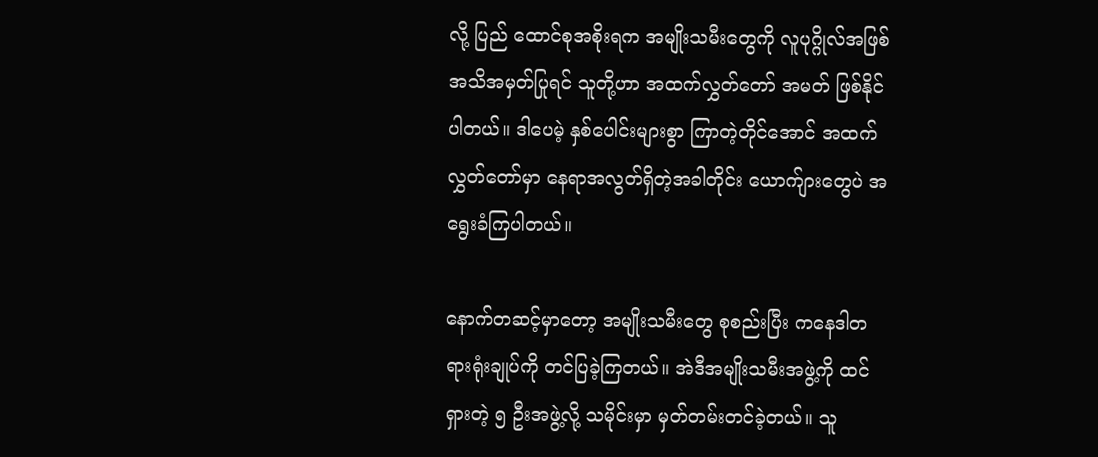လို့ ပြည် ထောင်စုအစိုးရက အမျိုးသမီးတွေကို လူပုဂ္ဂိုလ်အဖြစ် အသိအမှတ်ပြုရင် သူတို့ဟာ အထက်လွှတ်တော် အမတ် ဖြစ်နိုင်ပါတယ်။ ဒါပေမဲ့ နှစ်ပေါင်းများစွာ ကြာတဲ့တိုင်အောင် အထက်လွှတ်တော်မှာ နေရာအလွတ်ရှိတဲ့အခါတိုင်း ယောက်ျားတွေပဲ အရွေးခံကြပါတယ်။

နောက်တဆင့်မှာတော့ အမျိုးသမီးတွေ စုစည်းပြီး ကနေဒါတရားရုံးချုပ်ကို တင်ပြခဲ့ကြတယ်။ အဲဒီအမျိုးသမီးအဖွဲ့ကို ထင်ရှားတဲ့ ၅ ဦးအဖွဲ့လို့ သမိုင်းမှာ မှတ်တမ်းတင်ခဲ့တယ်။ သူ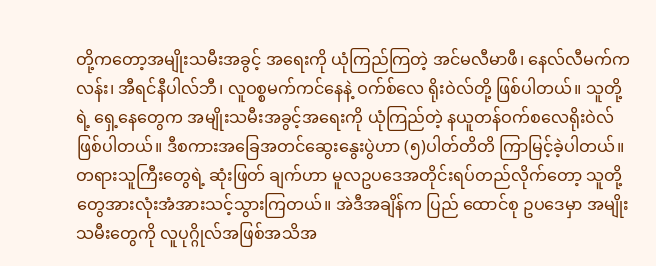တို့ကတော့အမျိုးသမီးအခွင့် အရေးကို ယုံကြည်ကြတဲ့ အင်မလီမာဖီ၊ နေလ်လီမက်ကလန်း၊ အီရင်နီပါလ်ဘီ၊ လူဝစ္စမက်ကင်နေနဲ့ ဝက်စ်လေ ရိုးဝဲလ်တို့ ဖြစ်ပါတယ်။ သူတို့ရဲ့ ရှေ့နေတွေက အမျိုးသမီးအခွင့်အရေးကို ယုံကြည်တဲ့ နယူတန်ဝက်စလေရိုးဝဲလ် ဖြစ်ပါတယ်။ ဒီစကားအခြေအတင်ဆွေးနွေးပွဲဟာ (၅)ပါတ်တိတိ ကြာမြင့်ခဲ့ပါတယ်။ တရားသူကြီးတွေရဲ့ ဆုံးဖြတ် ချက်ဟာ မူလဥပဒေအတိုင်းရပ်တည်လိုက်တော့ သူတို့တွေအားလုံးအံအားသင့်သွားကြတယ်။ အဲဒီအချိန်က ပြည် ထောင်စု ဥပဒေမှာ အမျိုးသမီးတွေကို လူပုဂ္ဂိုလ်အဖြစ်အသိအ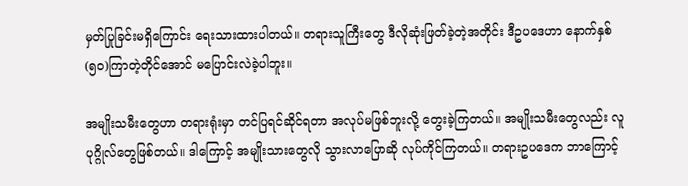မှတ်ပြုခြင်းမရှိကြောင်း ရေးသားထားပါတယ်။ တရားသူကြီးတွေ ဒီလိုဆုံးဖြတ်ခဲ့တဲ့အတိုင်း ဒီဥပဒေဟာ နောက်နှစ်(၅၀)ကြာတဲ့တိုင်အောင် မပြောင်းလဲခဲ့ပါဘူး။

အမျိုးသမီးတွေဟာ တရားရုံးမှာ တင်ပြရင်ဆိုင်ရတာ အလုပ်မဖြစ်ဘူးလို့ တွေးခဲ့ကြတယ်။ အမျိုးသမီးတွေလည်း လူပုဂ္ဂိုလ်တွေဖြစ်တယ်။ ဒါကြောင့် အမျိုးသားတွေလို သွားလာပြောဆို လုပ်ကိုင်ကြတယ်။ တရားဥပဒေက ဘာကြောင့်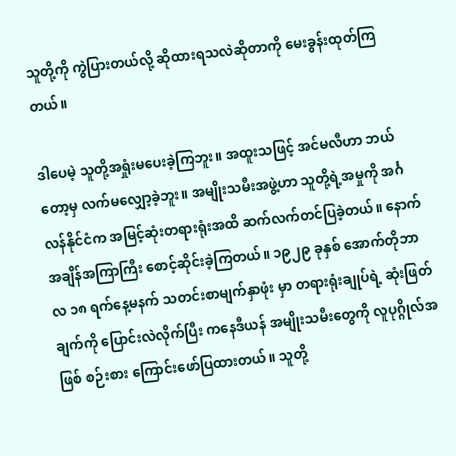သူတို့ကို ကွဲပြားတယ်လို့ ဆိုထားရသလဲဆိုတာကို မေးခွန်းထုတ်ကြတယ်။

ဒါပေမဲ့ သူတို့အရှုံးမပေးခဲ့ကြဘူး။ အထူးသဖြင့် အင်မလီဟာ ဘယ်တော့မှ လက်မလျှော့ခဲ့ဘူး။ အမျိုးသမီးအဖွဲ့ဟာ သူတို့ရဲ့အမှုကို အင်္ဂလန်နိုင်ငံက အမြင့်ဆုံးတရားရုံးအထိ ဆက်လက်တင်ပြခဲ့တယ်။ နောက် အချိန်အကြာကြီး စောင့်ဆိုင်းခဲ့ကြတယ်။ ၁၉၂၉ ခုနှစ် အောက်တိုဘာလ ၁၈ ရက်နေ့မနက် သတင်းစာမျက်နှာဖုံး မှာ တရားရုံးချုပ်ရဲ့ ဆုံးဖြတ်ချက်ကို ပြောင်းလဲလိုက်ပြီး ကနေဒီယန် အမျိုးသမီးတွေကို လူပုဂ္ဂိုလ်အဖြစ် စဉ်းစား ကြောင်းဖော်ပြထားတယ်။ သူတို့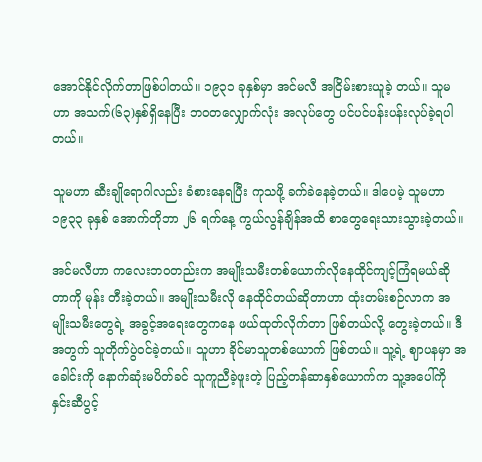အောင်နိုင်လိုက်တာဖြစ်ပါတယ်။ ၁၉၃၁ ခုနှစ်မှာ အင်မလီ အငြိမ်းစားယူခဲ့ တယ်။ သူမဟာ အသက်(၆၃)နှစ်ရှိနေပြီး ဘဝတလျှောက်လုံး အလုပ်တွေ ပင်ပင်ပန်းပန်းလုပ်ခဲ့ရပါတယ်။

သူမဟာ ဆီးချိုရောဂါလည်း ခံစားနေရပြီး ကုသဖို့ ခက်ခဲနေခဲ့တယ်။ ဒါပေမဲ့ သူမဟာ ၁၉၃၃ ခုနှစ် အောက်တိုဘာ ၂၆ ရက်နေ့ ကွယ်လွန်ချိန်အထိ စာတွေရေးသားသွားခဲ့တယ်။

အင်မလီဟာ ကလေးဘဝတည်းက အမျိုးသမီးတစ်ယောက်လိုနေထိုင်ကျင့်ကြံရမယ်ဆိုတာကို မုန်း တီးခဲ့တယ်။ အမျိုးသမီးလို နေထိုင်တယ်ဆိုတာဟာ ထုံးတမ်းစဉ်လာက အမျိုးသမီးတွေရဲ့ အခွင့်အရေးတွေကနေ ဖယ်ထုတ်လိုက်တာ ဖြစ်တယ်လို့ တွေးခဲ့တယ်။ ဒီအတွက် သူတိုက်ပွဲဝင်ခဲ့တယ်။ သူဟာ ခိုင်မာသူတစ်ယောက် ဖြစ်တယ်။ သူ့ရဲ့ ဈာပနမှာ အခေါင်းကို နောက်ဆုံးမပိတ်ခင် သူကူညီခဲ့ဖူးတဲ့ ပြည့်တန်ဆာနှစ်ယောက်က သူ့အပေါ်ကို နှင်းဆီပွင့်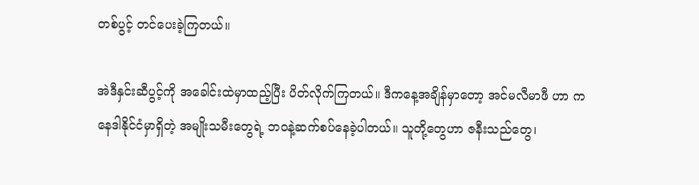တစ်ပွင့် တင်ပေးခဲ့ကြတယ်။

အဲဒီနှင်းဆီပွင့်ကို အခေါင်းထဲမှာထည့်ပြီး ပိတ်လိုက်ကြတယ်။ ဒီကနေ့အချိန်မှာတော့ အင်မလီမာဖီ ဟာ ကနေဒါနိုင်ငံမှာရှိတဲ့ အမျိုးသမီးတွေရဲ့ ဘဝနဲ့ဆက်စပ်နေခဲ့ပါတယ်။ သူတို့တွေဟာ ဇနီးသည်တွေ၊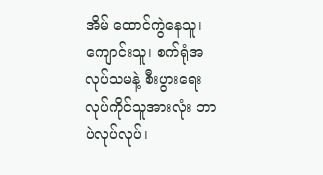အိမ် ထောင်ကွဲနေသူ၊ ကျောင်းသူ၊ စက်ရုံအလုပ်သမနဲ့ စီးပွားရေးလုပ်ကိုင်သူအားလုံး ဘာပဲလုပ်လုပ်၊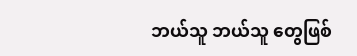ဘယ်သူ ဘယ်သူ တွေဖြစ်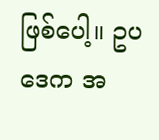ဖြစ်ပေါ့။ ဥပဒေက အ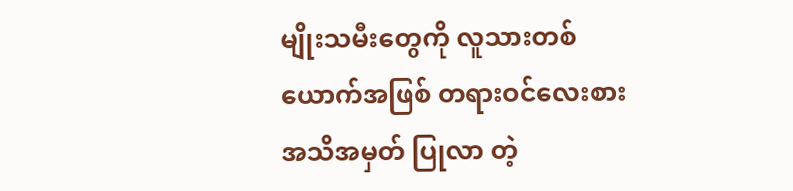မျိုးသမီးတွေကို လူသားတစ်ယောက်အဖြစ် တရားဝင်လေးစား အသိအမှတ် ပြုလာ တဲ့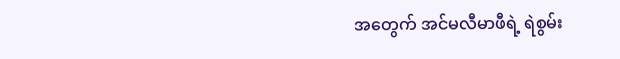အတွေက် အင်မလီမာဖီရဲ့ ရဲစွမ်း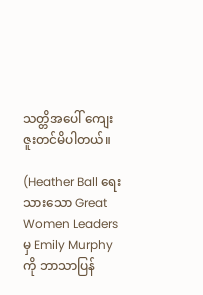သတ္တိအပေါ် ကျေးဇူးတင်မိပါတယ်။

(Heather Ball ရေးသားသော Great Women Leaders မှ Emily Murphy ကို ဘာသာပြန်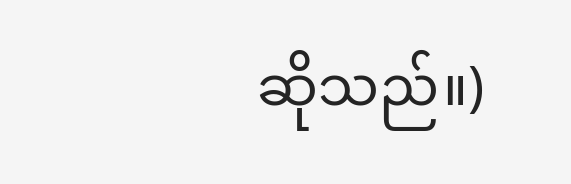ဆိုသည်။)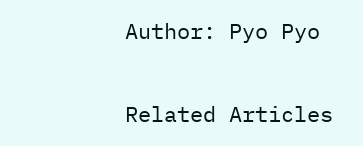Author: Pyo Pyo

Related Articles